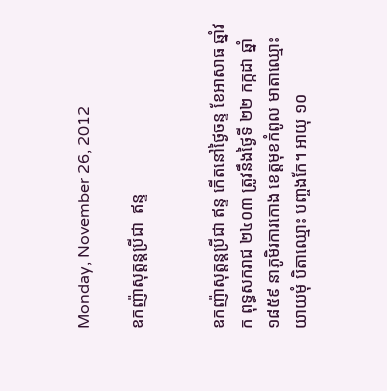Monday, November 26, 2012

ឧកញ៉ាសុត្តន្តប្រីជា  ឥន្ទ


ឧកញ៉ាសុត្តន្តប្រីជា ឥន្ទ កើតនៅថ្ងៃចន្ទ ខែអាសាធ ឆ្នាំវក ពុទ្ធសករាជ ២៤០៣ ត្រូវនឹងថ្ងៃទី ២២ កក្កដា ឆ្នាំ១៨៥៩ នាភូមិរការកោង ខេត្តមុខកំពូល មាតាឈ្មោះ យាយមុំ បិតាឈ្មោះ បញ្ចងកែ។ អាយុ ១០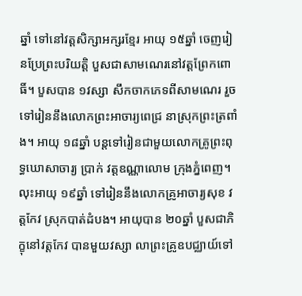ឆ្នាំ ទៅនៅវត្តសិក្សាអក្សរខ្មែរ អាយុ ១៥ឆ្នាំ ចេញរៀនប្រែព្រះបរិយត្តិ បួសជាសាមណេរនៅវត្តព្រែកពោធិ៍។ បួសបាន ១វស្សា សឹកចាកភេទពីសាមណេរ រួចទៅរៀននឹងលោកព្រះអាចារ្យពេជ្រ នាស្រុកព្រះត្រពាំង។ អាយុ ១៨ឆ្នាំ បន្តទៅរៀនជាមួយលោកគ្រូព្រះពុទ្ធឃោសាចារ្យ ប្រាក់ វត្តឧណ្ណាលោម ក្រុងភ្នំពេញ។ លុះអាយុ ១៩ឆ្នាំ ទៅរៀននឹងលោកគ្រូអាចារ្យសុខ វត្តកែវ ស្រុកបាត់ដំបង។ អាយុបាន ២០ឆ្នាំ បួសជាភិក្ខុនៅវត្តកែវ បានមួយវស្សា លាព្រះគ្រូឧបជ្ឈាយ៍ទៅ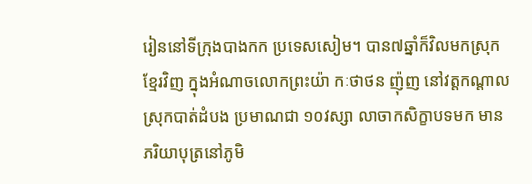រៀននៅទីក្រុងបាងកក ប្រទេសសៀម។ បាន៧ឆ្នាំក៏វិលមកស្រុកខ្មែរវិញ ក្នុងអំណាចលោកព្រះយ៉ា កៈថាថន ញ៉ុញ នៅវត្តកណ្តាល ស្រុកបាត់ដំបង ប្រមាណជា ១០វស្សា លាចាកសិក្ខាបទមក មាន ភរិយាបុត្រនៅភូមិ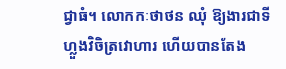ជ្វាធំ។ លោកកៈថាថន ឈុំ ឱ្យងារជាទីហ្លួងវិចិត្រវោហារ ហើយបានតែង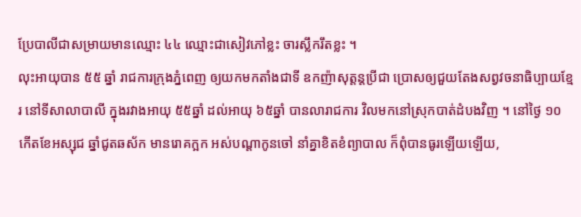ប្រែបាលីជាសម្រាយមានឈ្មោះ ៤៤ ឈ្មោះជាសៀវភៅខ្លះ ចារស្លឹករឹតខ្លះ ។
លុះអាយុបាន ៥៥ ឆ្នាំ រាជការក្រុងភ្នំពេញ ឲ្យយកមកតាំងជាទី ឧកញ៉ាសុត្តន្តប្រីជា ប្រោសឲ្យជួយតែងសព្វវចនាធិប្បាយខ្មែរ នៅទីសាលាបាលី ក្នុងរវាងអាយុ ៥៥ឆ្នាំ ដល់អាយុ ៦៥ឆ្នាំ បានលារាជការ វិលមកនៅស្រុកបាត់ដំបងវិញ ។ នៅថ្ងៃ ១០ កើតខែអស្សុជ ឆ្នាំជូតឆស័ក មានរោគក្អក អស់បណ្ដាកូនចៅ នាំគ្នាខិតខំព្យាបាល ក៏ពុំបានធូរឡើយឡើយ,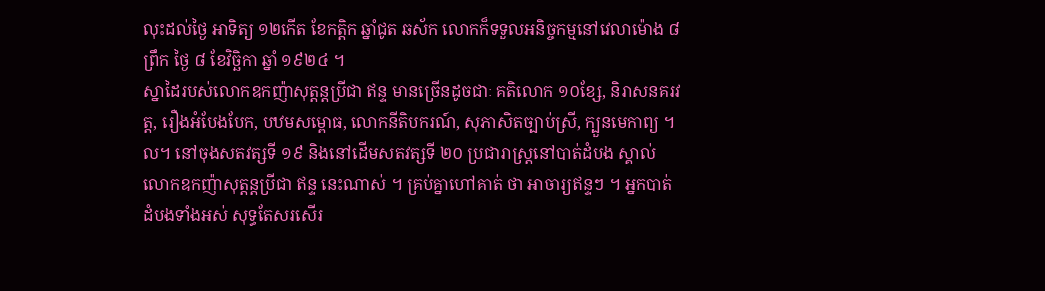លុះដល់ថ្ងៃ អាទិត្យ ១២កើត ខែកត្តិក ឆ្នាំជូត ឆស័ក លោកក៏ទទួលអនិច្ចកម្មនៅវេលាម៉ោង ៨ព្រឹក ថ្ងៃ ៨ ខែវិច្ឆិកា ឆ្នាំ ១៩២៤ ។
ស្នាដៃរបស់លោកឧកញ៉ាសុត្តន្តប្រីជា ឥន្ទ មានច្រើនដូចជាៈ គតិលោក ១០ខ្សែ, និរាសនគរវត្ត, រឿងអំបែងបែក, បឋមសម្ពោធ, លោកនីតិបករណ៍, សុភាសិតច្បាប់ស្រី, ក្បួនមេកាព្យ ។ល។ នៅចុងសតវត្សទី ១៩ និងនៅដើមសតវត្សទី ២០ ប្រជារាស្ត្រនៅបាត់ដំបង ស្គាល់លោកឧកញ៉ាសុត្តន្តប្រីជា ឥន្ទ នេះណាស់ ។ គ្រប់គ្នាហៅគាត់ ថា អាចារ្យឥន្ទៗ ។ អ្នកបាត់ដំបងទាំងអស់ សុទ្ធតែសរសើរ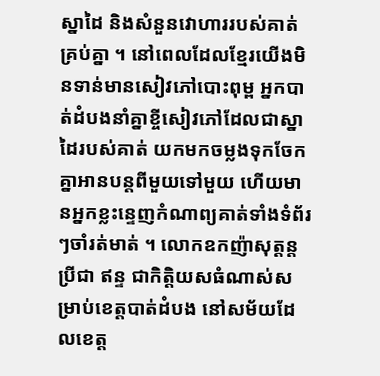ស្នាដៃ និងសំនួនវោហាររបស់គាត់គ្រប់គ្នា ។ នៅពេលដែលខ្មែរយើងមិនទាន់មានសៀវភៅបោះពុម្ព អ្នកបាត់ដំបងនាំគ្នាខ្ចីសៀវភៅដែលជាស្នាដៃរបស់គាត់ យកមកចម្លងទុកចែកគ្នាអានបន្តពីមួយទៅមួយ ហើយមានអ្នកខ្លះន្ទេញកំណាព្យគាត់ទាំងទំព័រៗចាំរត់មាត់ ។ លោកឧកញ៉ាសុត្តន្តប្រីជា ឥន្ទ ជាកិត្តិយសធំណាស់សម្រាប់ខេត្តបាត់ដំបង នៅសម័យដែលខេត្ត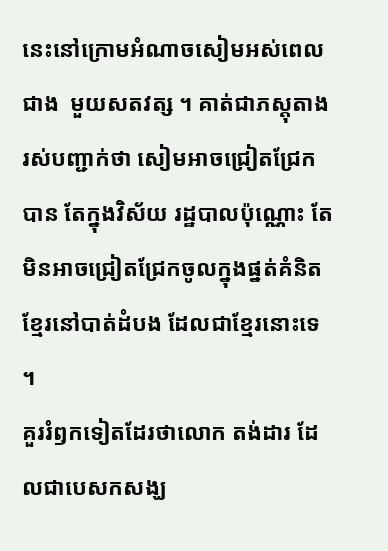នេះនៅក្រោមអំណាចសៀមអស់ពេលជាង  មួយសតវត្ស ។ គាត់ជាភស្តុតាងរស់បញ្ជាក់ថា សៀមអាចជ្រៀតជ្រែកបាន តែក្នុងវិស័យ រដ្ឋបាលប៉ុណ្ណោះ តែមិនអាចជ្រៀតជ្រែកចូលក្នុងផ្នត់គំនិត ខ្មែរនៅបាត់ដំបង ដែលជាខ្មែរនោះទេ ។
គួររំឭកទៀតដែរថាលោក តង់ដារ ដែលជាបេសកសង្ឃ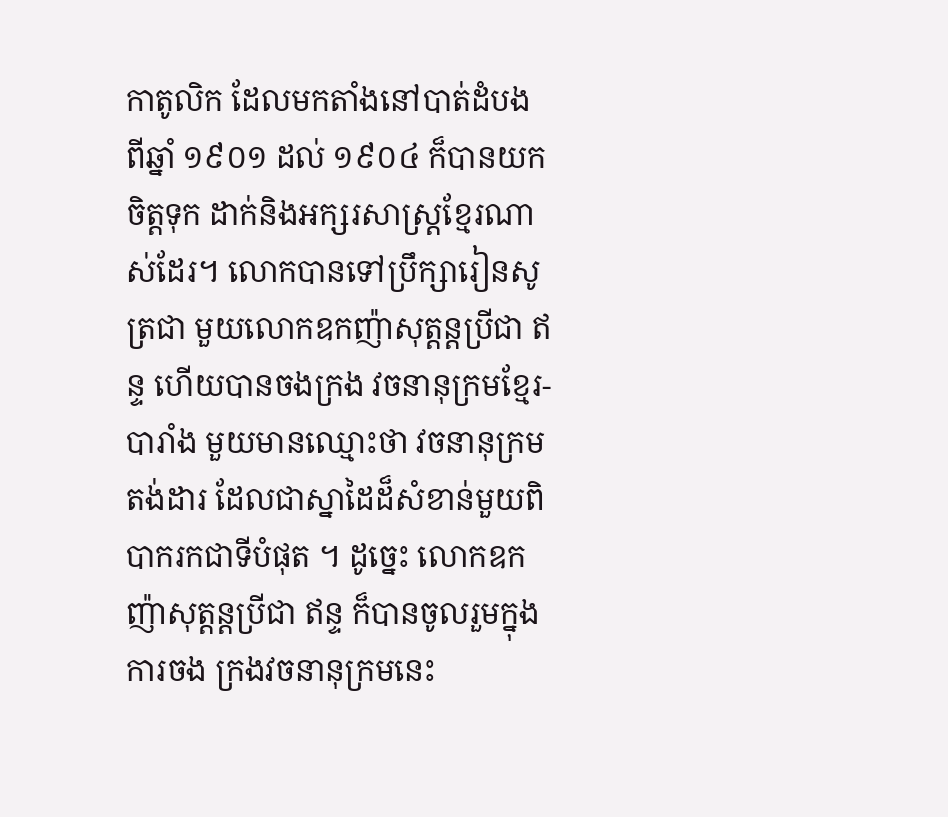កាតូលិក ដែលមកតាំងនៅបាត់ដំបង ពីឆ្នាំ ១៩០១ ដល់ ១៩០៤ ក៏បានយកចិត្តទុក ដាក់និងអក្សរសាស្ត្រខ្មែរណាស់ដែរ។ លោកបានទៅប្រឹក្សារៀនសូត្រជា មួយលោកឧកញ៉ាសុត្តន្តប្រីជា ឥន្ទ ហើយបានចងក្រង វចនានុក្រមខ្មែរ-បារាំង មួយមានឈ្មោះថា វចនានុក្រមតង់ដារ ដែលជាស្នាដៃដ៏សំខាន់មួយពិបាករកជាទីបំផុត ។ ដូច្នេះ លោកឧកញ៉ាសុត្តន្តប្រីជា ឥន្ទ ក៏បានចូលរួមក្នុងការចង ក្រងវចនានុក្រមនេះ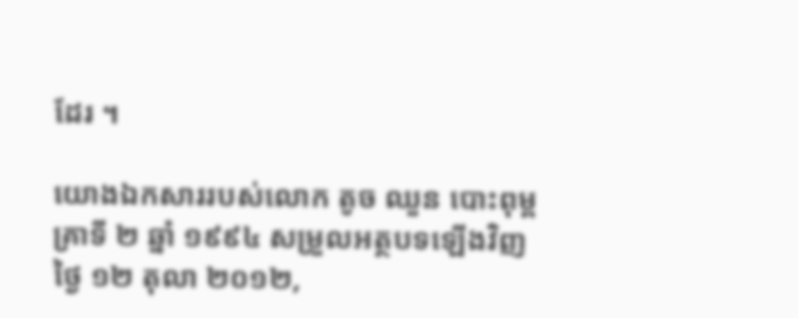ដែរ ។

យោងឯកសាររបស់លោក តូច ឈួន បោះពុម្ពគ្រាទី ២ ឆ្នាំ ១៩៩៤ សម្រួលអត្ថបទឡើងវិញថ្ងៃ ១២ តុលា ២០១២,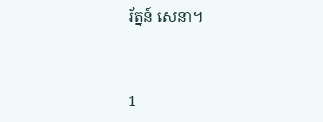រ័ត្នន៍ សេនា។


1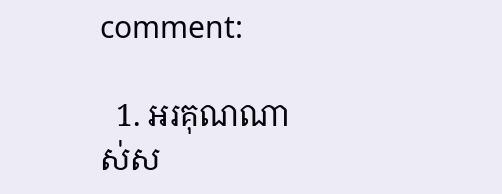comment:

  1. អរគុណណាស់ស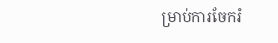ម្រាប់ការចែករំ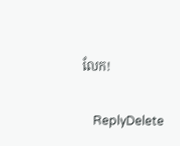លែក!

    ReplyDelete